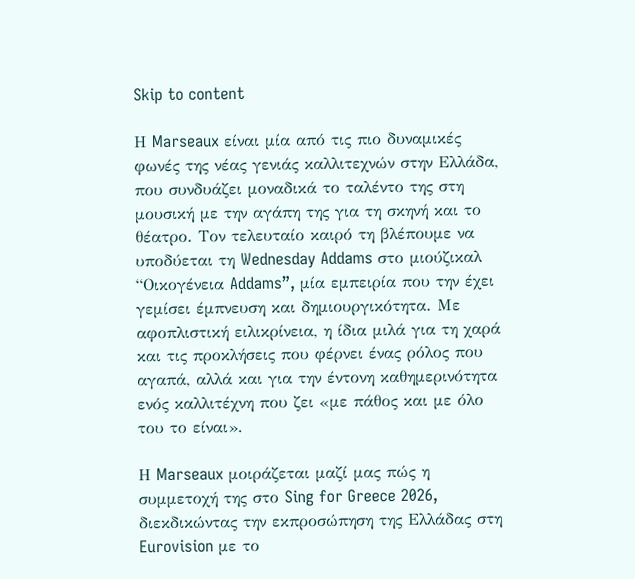Skip to content

Η Marseaux είναι μία από τις πιο δυναμικές φωνές της νέας γενιάς καλλιτεχνών στην Ελλάδα, που συνδυάζει μοναδικά το ταλέντο της στη μουσική με την αγάπη της για τη σκηνή και το θέατρο. Τον τελευταίο καιρό τη βλέπουμε να υποδύεται τη Wednesday Addams στο μιούζικαλ “Οικογένεια Addams”, μία εμπειρία που την έχει γεμίσει έμπνευση και δημιουργικότητα. Με αφοπλιστική ειλικρίνεια, η ίδια μιλά για τη χαρά και τις προκλήσεις που φέρνει ένας ρόλος που αγαπά, αλλά και για την έντονη καθημερινότητα ενός καλλιτέχνη που ζει «με πάθος και με όλο του το είναι».

Η Marseaux μοιράζεται μαζί μας πώς η συμμετοχή της στο Sing for Greece 2026, διεκδικώντας την εκπροσώπηση της Ελλάδας στη Eurovision με το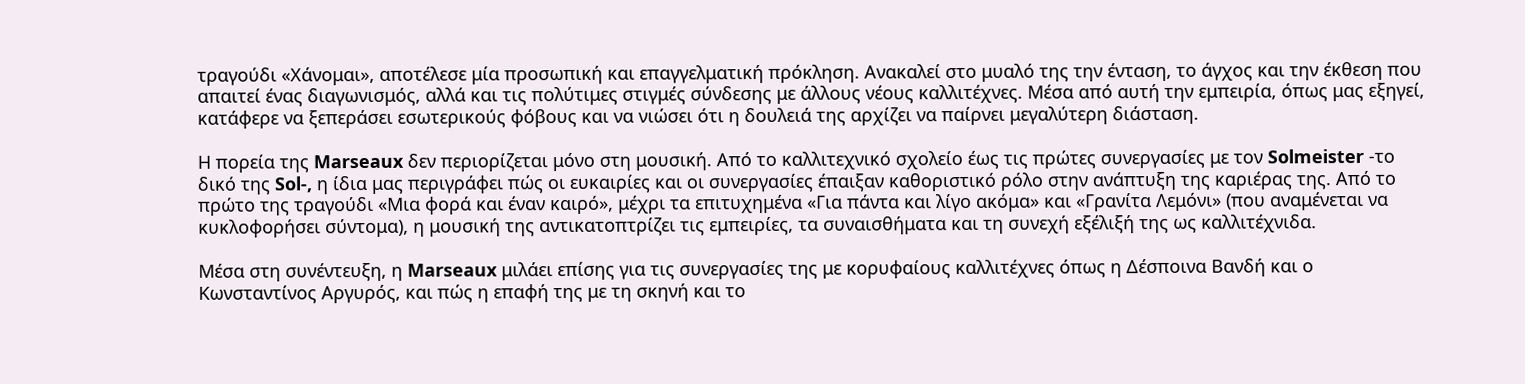τραγούδι «Χάνομαι», αποτέλεσε μία προσωπική και επαγγελματική πρόκληση. Ανακαλεί στο μυαλό της την ένταση, το άγχος και την έκθεση που απαιτεί ένας διαγωνισμός, αλλά και τις πολύτιμες στιγμές σύνδεσης με άλλους νέους καλλιτέχνες. Μέσα από αυτή την εμπειρία, όπως μας εξηγεί, κατάφερε να ξεπεράσει εσωτερικούς φόβους και να νιώσει ότι η δουλειά της αρχίζει να παίρνει μεγαλύτερη διάσταση.

Η πορεία της Marseaux δεν περιορίζεται μόνο στη μουσική. Από το καλλιτεχνικό σχολείο έως τις πρώτες συνεργασίες με τον Solmeister -το δικό της Sol-, η ίδια μας περιγράφει πώς οι ευκαιρίες και οι συνεργασίες έπαιξαν καθοριστικό ρόλο στην ανάπτυξη της καριέρας της. Από το πρώτο της τραγούδι «Μια φορά και έναν καιρό», μέχρι τα επιτυχημένα «Για πάντα και λίγο ακόμα» και «Γρανίτα Λεμόνι» (που αναμένεται να κυκλοφορήσει σύντομα), η μουσική της αντικατοπτρίζει τις εμπειρίες, τα συναισθήματα και τη συνεχή εξέλιξή της ως καλλιτέχνιδα.

Μέσα στη συνέντευξη, η Marseaux μιλάει επίσης για τις συνεργασίες της με κορυφαίους καλλιτέχνες όπως η Δέσποινα Βανδή και ο Κωνσταντίνος Αργυρός, και πώς η επαφή της με τη σκηνή και το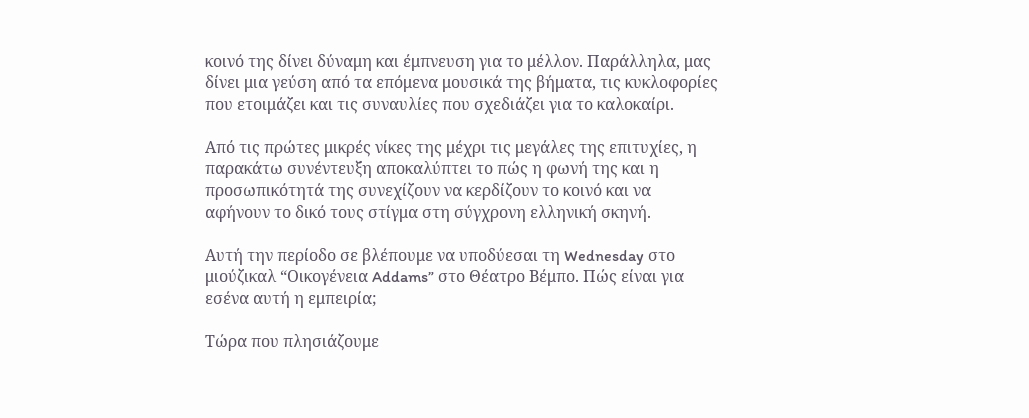κοινό της δίνει δύναμη και έμπνευση για το μέλλον. Παράλληλα, μας δίνει μια γεύση από τα επόμενα μουσικά της βήματα, τις κυκλοφορίες που ετοιμάζει και τις συναυλίες που σχεδιάζει για το καλοκαίρι.

Από τις πρώτες μικρές νίκες της μέχρι τις μεγάλες της επιτυχίες, η παρακάτω συνέντευξη αποκαλύπτει το πώς η φωνή της και η προσωπικότητά της συνεχίζουν να κερδίζουν το κοινό και να αφήνουν το δικό τους στίγμα στη σύγχρονη ελληνική σκηνή.

Αυτή την περίοδο σε βλέπουμε να υποδύεσαι τη Wednesday στο μιούζικαλ “Οικογένεια Addams” στο Θέατρο Βέμπο. Πώς είναι για εσένα αυτή η εμπειρία;

Τώρα που πλησιάζουμε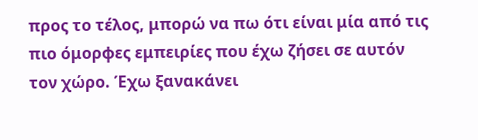προς το τέλος, μπορώ να πω ότι είναι μία από τις πιο όμορφες εμπειρίες που έχω ζήσει σε αυτόν τον χώρο. Έχω ξανακάνει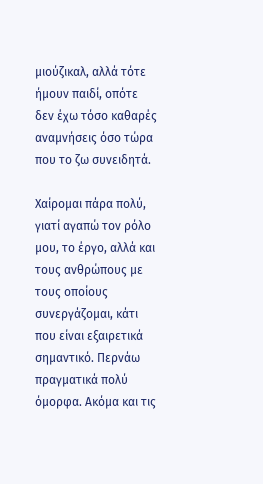μιούζικαλ, αλλά τότε ήμουν παιδί, οπότε δεν έχω τόσο καθαρές αναμνήσεις όσο τώρα που το ζω συνειδητά.

Χαίρομαι πάρα πολύ, γιατί αγαπώ τον ρόλο μου, το έργο, αλλά και τους ανθρώπους με τους οποίους συνεργάζομαι, κάτι που είναι εξαιρετικά σημαντικό. Περνάω πραγματικά πολύ όμορφα. Ακόμα και τις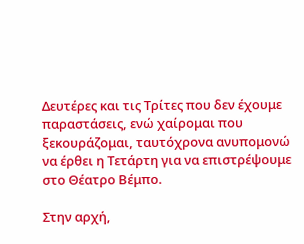Δευτέρες και τις Τρίτες που δεν έχουμε παραστάσεις, ενώ χαίρομαι που ξεκουράζομαι, ταυτόχρονα ανυπομονώ να έρθει η Τετάρτη για να επιστρέψουμε στο Θέατρο Βέμπο.

Στην αρχή,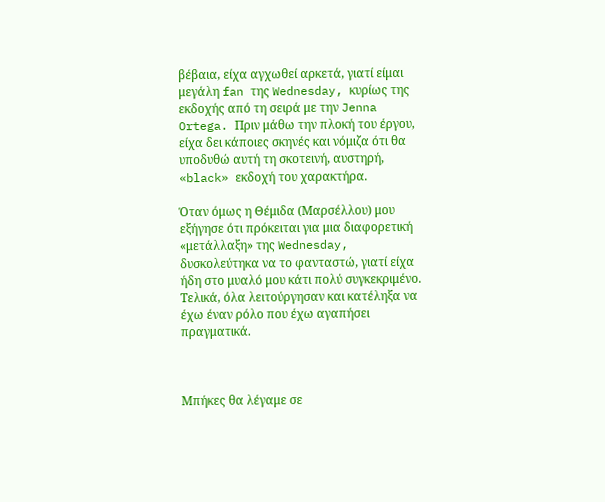βέβαια, είχα αγχωθεί αρκετά, γιατί είμαι μεγάλη fan της Wednesday, κυρίως της εκδοχής από τη σειρά με την Jenna Ortega. Πριν μάθω την πλοκή του έργου, είχα δει κάποιες σκηνές και νόμιζα ότι θα υποδυθώ αυτή τη σκοτεινή, αυστηρή, «black» εκδοχή του χαρακτήρα.

Όταν όμως η Θέμιδα (Μαρσέλλου) μου εξήγησε ότι πρόκειται για μια διαφορετική «μετάλλαξη» της Wednesday, δυσκολεύτηκα να το φανταστώ, γιατί είχα ήδη στο μυαλό μου κάτι πολύ συγκεκριμένο. Τελικά, όλα λειτούργησαν και κατέληξα να έχω έναν ρόλο που έχω αγαπήσει πραγματικά.



Μπήκες θα λέγαμε σε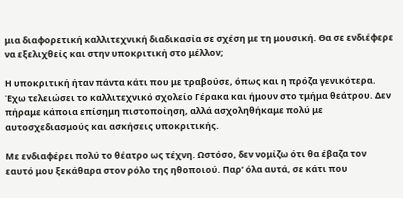μια διαφορετική καλλιτεχνική διαδικασία σε σχέση με τη μουσική. Θα σε ενδιέφερε να εξελιχθείς και στην υποκριτική στο μέλλον;

Η υποκριτική ήταν πάντα κάτι που με τραβούσε, όπως και η πρόζα γενικότερα. Έχω τελειώσει το καλλιτεχνικό σχολείο Γέρακα και ήμουν στο τμήμα θεάτρου. Δεν πήραμε κάποια επίσημη πιστοποίηση, αλλά ασχοληθήκαμε πολύ με αυτοσχεδιασμούς και ασκήσεις υποκριτικής.

Με ενδιαφέρει πολύ το θέατρο ως τέχνη. Ωστόσο, δεν νομίζω ότι θα έβαζα τον εαυτό μου ξεκάθαρα στον ρόλο της ηθοποιού. Παρ’ όλα αυτά, σε κάτι που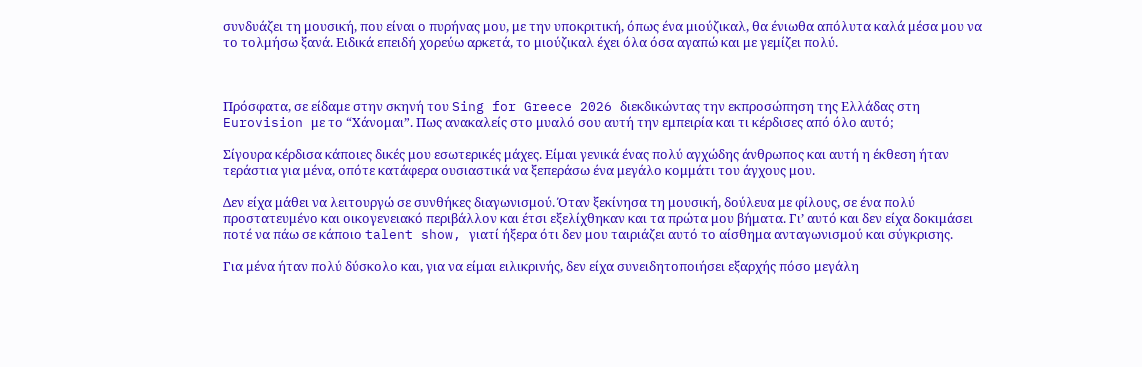συνδυάζει τη μουσική, που είναι ο πυρήνας μου, με την υποκριτική, όπως ένα μιούζικαλ, θα ένιωθα απόλυτα καλά μέσα μου να το τολμήσω ξανά. Ειδικά επειδή χορεύω αρκετά, το μιούζικαλ έχει όλα όσα αγαπώ και με γεμίζει πολύ.



Πρόσφατα, σε είδαμε στην σκηνή του Sing for Greece 2026 διεκδικώντας την εκπροσώπηση της Ελλάδας στη Eurovision με το “Χάνομαι”. Πως ανακαλείς στο μυαλό σου αυτή την εμπειρία και τι κέρδισες από όλο αυτό;

Σίγουρα κέρδισα κάποιες δικές μου εσωτερικές μάχες. Είμαι γενικά ένας πολύ αγχώδης άνθρωπος και αυτή η έκθεση ήταν τεράστια για μένα, οπότε κατάφερα ουσιαστικά να ξεπεράσω ένα μεγάλο κομμάτι του άγχους μου.

Δεν είχα μάθει να λειτουργώ σε συνθήκες διαγωνισμού. Όταν ξεκίνησα τη μουσική, δούλευα με φίλους, σε ένα πολύ προστατευμένο και οικογενειακό περιβάλλον και έτσι εξελίχθηκαν και τα πρώτα μου βήματα. Γι’ αυτό και δεν είχα δοκιμάσει ποτέ να πάω σε κάποιο talent show, γιατί ήξερα ότι δεν μου ταιριάζει αυτό το αίσθημα ανταγωνισμού και σύγκρισης.

Για μένα ήταν πολύ δύσκολο και, για να είμαι ειλικρινής, δεν είχα συνειδητοποιήσει εξαρχής πόσο μεγάλη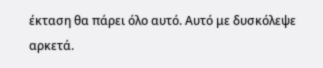έκταση θα πάρει όλο αυτό. Αυτό με δυσκόλεψε αρκετά.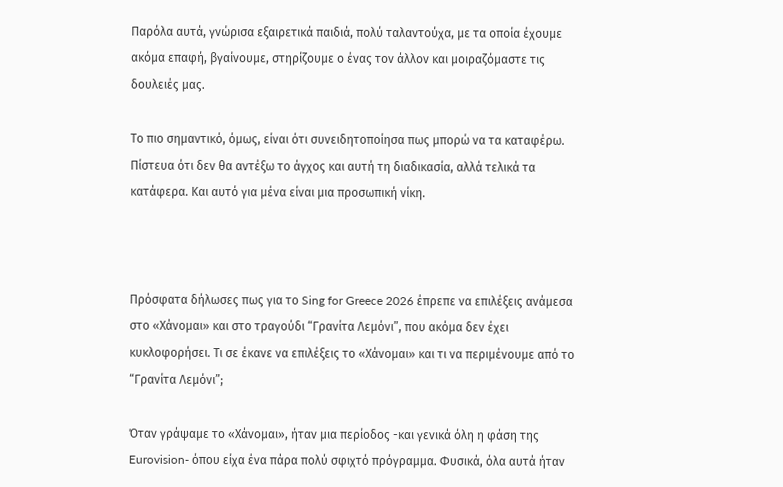Παρόλα αυτά, γνώρισα εξαιρετικά παιδιά, πολύ ταλαντούχα, με τα οποία έχουμε ακόμα επαφή, βγαίνουμε, στηρίζουμε ο ένας τον άλλον και μοιραζόμαστε τις δουλειές μας.

Το πιο σημαντικό, όμως, είναι ότι συνειδητοποίησα πως μπορώ να τα καταφέρω. Πίστευα ότι δεν θα αντέξω το άγχος και αυτή τη διαδικασία, αλλά τελικά τα κατάφερα. Και αυτό για μένα είναι μια προσωπική νίκη.



Πρόσφατα δήλωσες πως για το Sing for Greece 2026 έπρεπε να επιλέξεις ανάμεσα στο «Χάνομαι» και στο τραγούδι “Γρανίτα Λεμόνι”, που ακόμα δεν έχει κυκλοφορήσει. Τι σε έκανε να επιλέξεις το «Χάνομαι» και τι να περιμένουμε από το “Γρανίτα Λεμόνι”;

Όταν γράψαμε το «Χάνομαι», ήταν μια περίοδος -και γενικά όλη η φάση της Eurovision- όπου είχα ένα πάρα πολύ σφιχτό πρόγραμμα. Φυσικά, όλα αυτά ήταν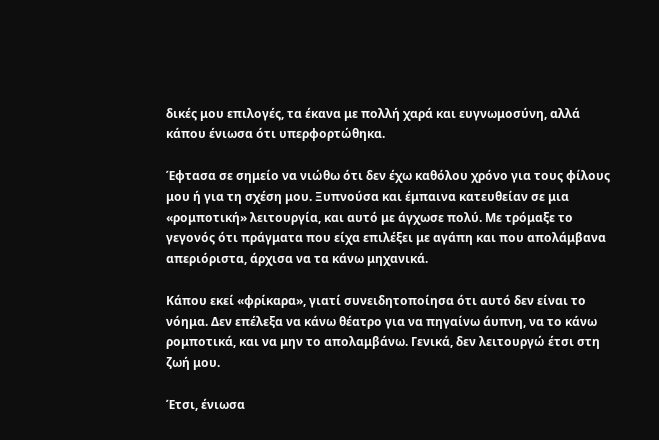δικές μου επιλογές, τα έκανα με πολλή χαρά και ευγνωμοσύνη, αλλά κάπου ένιωσα ότι υπερφορτώθηκα.

Έφτασα σε σημείο να νιώθω ότι δεν έχω καθόλου χρόνο για τους φίλους μου ή για τη σχέση μου. Ξυπνούσα και έμπαινα κατευθείαν σε μια «ρομποτική» λειτουργία, και αυτό με άγχωσε πολύ. Με τρόμαξε το γεγονός ότι πράγματα που είχα επιλέξει με αγάπη και που απολάμβανα απεριόριστα, άρχισα να τα κάνω μηχανικά.

Κάπου εκεί «φρίκαρα», γιατί συνειδητοποίησα ότι αυτό δεν είναι το νόημα. Δεν επέλεξα να κάνω θέατρο για να πηγαίνω άυπνη, να το κάνω ρομποτικά, και να μην το απολαμβάνω. Γενικά, δεν λειτουργώ έτσι στη ζωή μου.

Έτσι, ένιωσα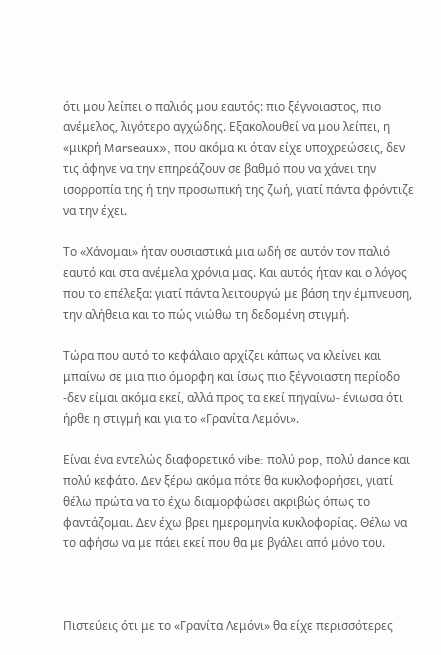ότι μου λείπει ο παλιός μου εαυτός: πιο ξέγνοιαστος, πιο ανέμελος, λιγότερο αγχώδης. Εξακολουθεί να μου λείπει, η «μικρή Marseaux», που ακόμα κι όταν είχε υποχρεώσεις, δεν τις άφηνε να την επηρεάζουν σε βαθμό που να χάνει την ισορροπία της ή την προσωπική της ζωή, γιατί πάντα φρόντιζε να την έχει.

Το «Χάνομαι» ήταν ουσιαστικά μια ωδή σε αυτόν τον παλιό εαυτό και στα ανέμελα χρόνια μας. Και αυτός ήταν και ο λόγος που το επέλεξα: γιατί πάντα λειτουργώ με βάση την έμπνευση, την αλήθεια και το πώς νιώθω τη δεδομένη στιγμή.

Τώρα που αυτό το κεφάλαιο αρχίζει κάπως να κλείνει και μπαίνω σε μια πιο όμορφη και ίσως πιο ξέγνοιαστη περίοδο -δεν είμαι ακόμα εκεί, αλλά προς τα εκεί πηγαίνω- ένιωσα ότι ήρθε η στιγμή και για το «Γρανίτα Λεμόνι».

Είναι ένα εντελώς διαφορετικό vibe: πολύ pop, πολύ dance και πολύ κεφάτο. Δεν ξέρω ακόμα πότε θα κυκλοφορήσει, γιατί θέλω πρώτα να το έχω διαμορφώσει ακριβώς όπως το φαντάζομαι. Δεν έχω βρει ημερομηνία κυκλοφορίας. Θέλω να το αφήσω να με πάει εκεί που θα με βγάλει από μόνο του.



Πιστεύεις ότι με το «Γρανίτα Λεμόνι» θα είχε περισσότερες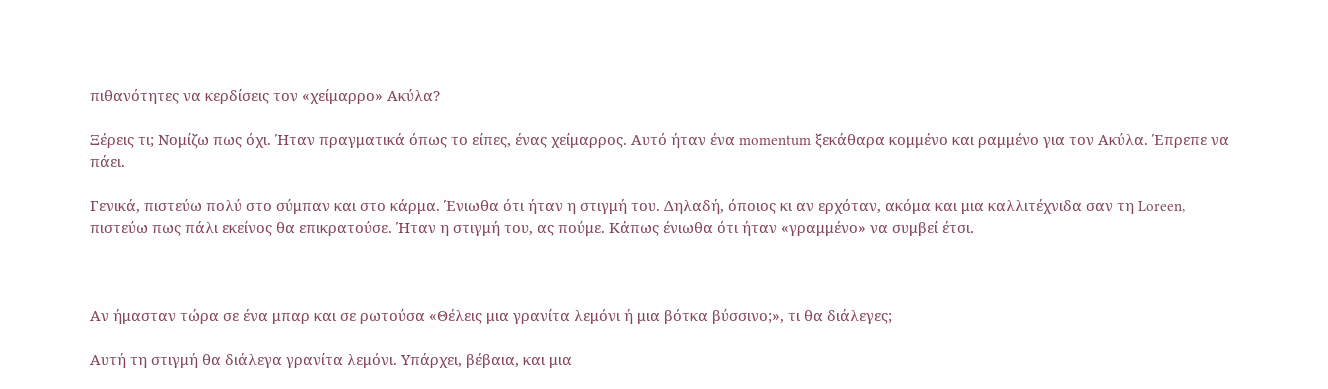πιθανότητες να κερδίσεις τον «χείμαρρο» Ακύλα?

Ξέρεις τι; Νομίζω πως όχι. Ήταν πραγματικά όπως το είπες, ένας χείμαρρος. Αυτό ήταν ένα momentum ξεκάθαρα κομμένο και ραμμένο για τον Ακύλα. Έπρεπε να πάει.

Γενικά, πιστεύω πολύ στο σύμπαν και στο κάρμα. Ένιωθα ότι ήταν η στιγμή του. Δηλαδή, όποιος κι αν ερχόταν, ακόμα και μια καλλιτέχνιδα σαν τη Loreen, πιστεύω πως πάλι εκείνος θα επικρατούσε. Ήταν η στιγμή του, ας πούμε. Κάπως ένιωθα ότι ήταν «γραμμένο» να συμβεί έτσι.



Αν ήμασταν τώρα σε ένα μπαρ και σε ρωτούσα «Θέλεις μια γρανίτα λεμόνι ή μια βότκα βύσσινο;», τι θα διάλεγες;

Αυτή τη στιγμή θα διάλεγα γρανίτα λεμόνι. Υπάρχει, βέβαια, και μια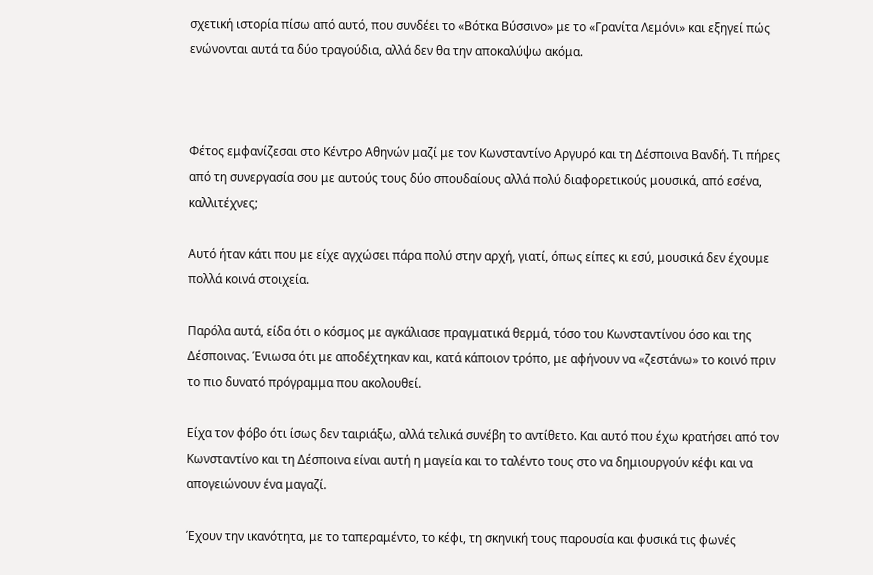σχετική ιστορία πίσω από αυτό, που συνδέει το «Βότκα Βύσσινο» με το «Γρανίτα Λεμόνι» και εξηγεί πώς ενώνονται αυτά τα δύο τραγούδια, αλλά δεν θα την αποκαλύψω ακόμα.



Φέτος εμφανίζεσαι στο Κέντρο Αθηνών μαζί με τον Κωνσταντίνο Αργυρό και τη Δέσποινα Βανδή. Τι πήρες από τη συνεργασία σου με αυτούς τους δύο σπουδαίους αλλά πολύ διαφορετικούς μουσικά, από εσένα, καλλιτέχνες;

Αυτό ήταν κάτι που με είχε αγχώσει πάρα πολύ στην αρχή, γιατί, όπως είπες κι εσύ, μουσικά δεν έχουμε πολλά κοινά στοιχεία.

Παρόλα αυτά, είδα ότι ο κόσμος με αγκάλιασε πραγματικά θερμά, τόσο του Κωνσταντίνου όσο και της Δέσποινας. Ένιωσα ότι με αποδέχτηκαν και, κατά κάποιον τρόπο, με αφήνουν να «ζεστάνω» το κοινό πριν το πιο δυνατό πρόγραμμα που ακολουθεί.

Είχα τον φόβο ότι ίσως δεν ταιριάξω, αλλά τελικά συνέβη το αντίθετο. Και αυτό που έχω κρατήσει από τον Κωνσταντίνο και τη Δέσποινα είναι αυτή η μαγεία και το ταλέντο τους στο να δημιουργούν κέφι και να απογειώνουν ένα μαγαζί.

Έχουν την ικανότητα, με το ταπεραμέντο, το κέφι, τη σκηνική τους παρουσία και φυσικά τις φωνές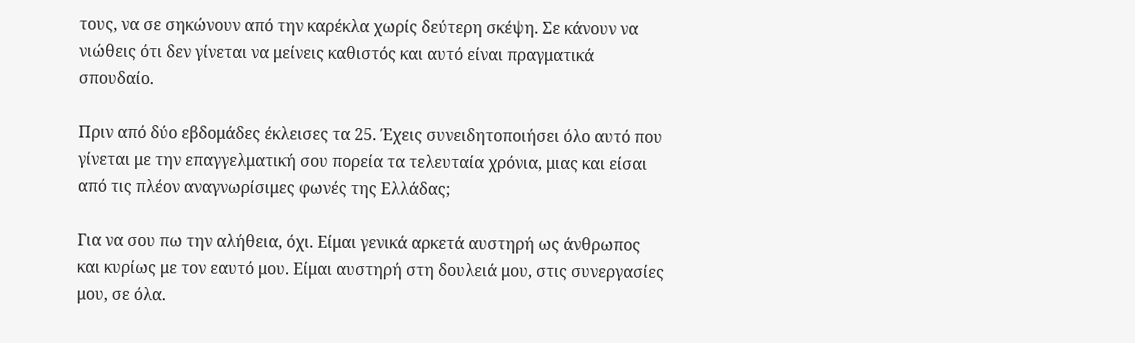τους, να σε σηκώνουν από την καρέκλα χωρίς δεύτερη σκέψη. Σε κάνουν να νιώθεις ότι δεν γίνεται να μείνεις καθιστός και αυτό είναι πραγματικά σπουδαίο.

Πριν από δύο εβδομάδες έκλεισες τα 25. Έχεις συνειδητοποιήσει όλο αυτό που γίνεται με την επαγγελματική σου πορεία τα τελευταία χρόνια, μιας και είσαι από τις πλέον αναγνωρίσιμες φωνές της Ελλάδας;

Για να σου πω την αλήθεια, όχι. Είμαι γενικά αρκετά αυστηρή ως άνθρωπος και κυρίως με τον εαυτό μου. Είμαι αυστηρή στη δουλειά μου, στις συνεργασίες μου, σε όλα.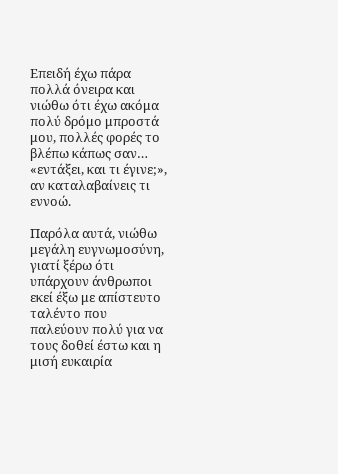Επειδή έχω πάρα πολλά όνειρα και νιώθω ότι έχω ακόμα πολύ δρόμο μπροστά μου, πολλές φορές το βλέπω κάπως σαν… «εντάξει, και τι έγινε;», αν καταλαβαίνεις τι εννοώ.

Παρόλα αυτά, νιώθω μεγάλη ευγνωμοσύνη, γιατί ξέρω ότι υπάρχουν άνθρωποι εκεί έξω με απίστευτο ταλέντο που παλεύουν πολύ για να τους δοθεί έστω και η μισή ευκαιρία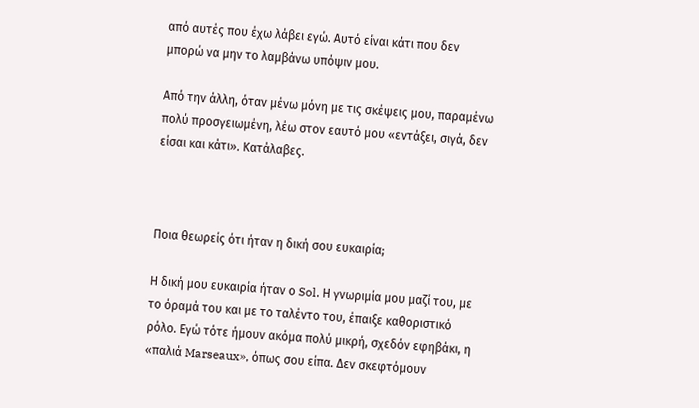από αυτές που έχω λάβει εγώ. Αυτό είναι κάτι που δεν μπορώ να μην το λαμβάνω υπόψιν μου.

Από την άλλη, όταν μένω μόνη με τις σκέψεις μου, παραμένω πολύ προσγειωμένη, λέω στον εαυτό μου «εντάξει, σιγά, δεν είσαι και κάτι». Κατάλαβες.



Ποια θεωρείς ότι ήταν η δική σου ευκαιρία;

Η δική μου ευκαιρία ήταν ο Sol. Η γνωριμία μου μαζί του, με το όραμά του και με το ταλέντο του, έπαιξε καθοριστικό ρόλο. Εγώ τότε ήμουν ακόμα πολύ μικρή, σχεδόν εφηβάκι, η «παλιά Marseaux», όπως σου είπα. Δεν σκεφτόμουν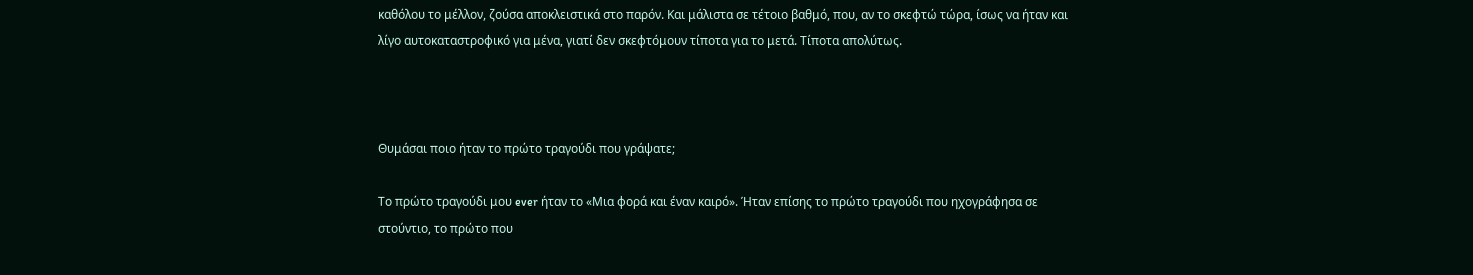καθόλου το μέλλον, ζούσα αποκλειστικά στο παρόν. Και μάλιστα σε τέτοιο βαθμό, που, αν το σκεφτώ τώρα, ίσως να ήταν και λίγο αυτοκαταστροφικό για μένα, γιατί δεν σκεφτόμουν τίποτα για το μετά. Τίποτα απολύτως.



Θυμάσαι ποιο ήταν το πρώτο τραγούδι που γράψατε;

Το πρώτο τραγούδι μου ever ήταν το «Μια φορά και έναν καιρό». Ήταν επίσης το πρώτο τραγούδι που ηχογράφησα σε στούντιο, το πρώτο που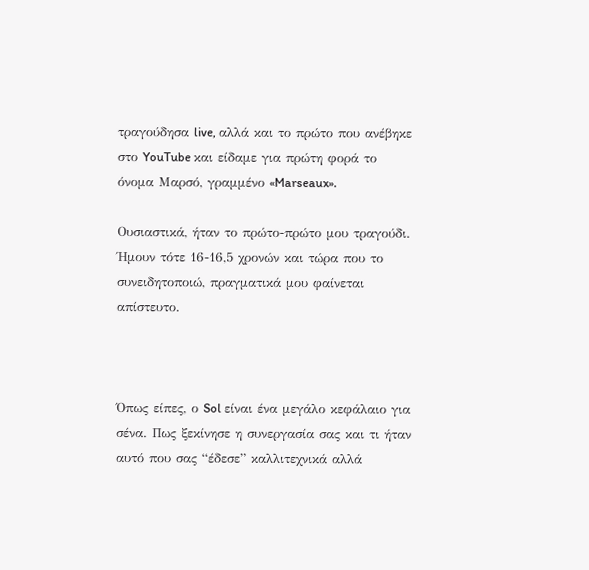τραγούδησα live, αλλά και το πρώτο που ανέβηκε στο YouTube και είδαμε για πρώτη φορά το όνομα Μαρσό, γραμμένο «Marseaux».

Ουσιαστικά, ήταν το πρώτο-πρώτο μου τραγούδι. Ήμουν τότε 16-16,5 χρονών και τώρα που το συνειδητοποιώ, πραγματικά μου φαίνεται απίστευτο.



Όπως είπες, ο Sol είναι ένα μεγάλο κεφάλαιο για σένα. Πως ξεκίνησε η συνεργασία σας και τι ήταν αυτό που σας “έδεσε” καλλιτεχνικά αλλά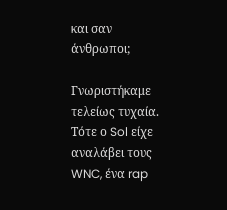και σαν άνθρωποι;

Γνωριστήκαμε τελείως τυχαία. Τότε ο Sol είχε αναλάβει τους WNC, ένα rap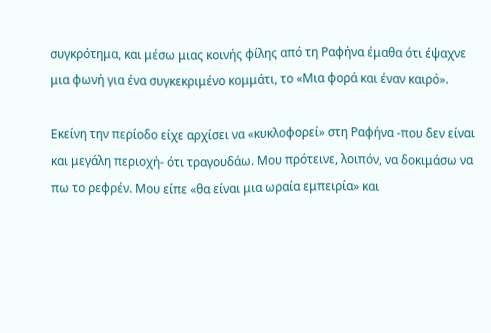συγκρότημα, και μέσω μιας κοινής φίλης από τη Ραφήνα έμαθα ότι έψαχνε μια φωνή για ένα συγκεκριμένο κομμάτι, το «Μια φορά και έναν καιρό».

Εκείνη την περίοδο είχε αρχίσει να «κυκλοφορεί» στη Ραφήνα -που δεν είναι και μεγάλη περιοχή- ότι τραγουδάω. Μου πρότεινε, λοιπόν, να δοκιμάσω να πω το ρεφρέν. Μου είπε «θα είναι μια ωραία εμπειρία» και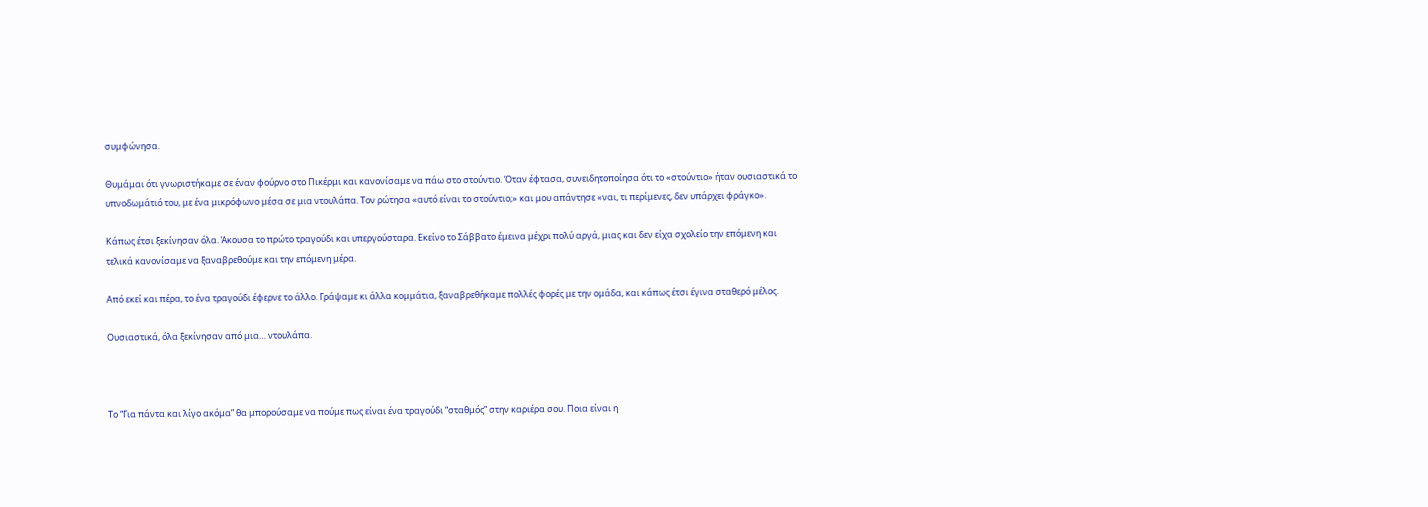συμφώνησα.

Θυμάμαι ότι γνωριστήκαμε σε έναν φούρνο στο Πικέρμι και κανονίσαμε να πάω στο στούντιο. Όταν έφτασα, συνειδητοποίησα ότι το «στούντιο» ήταν ουσιαστικά το υπνοδωμάτιό του, με ένα μικρόφωνο μέσα σε μια ντουλάπα. Τον ρώτησα «αυτό είναι το στούντιο;» και μου απάντησε «ναι, τι περίμενες, δεν υπάρχει φράγκο».

Κάπως έτσι ξεκίνησαν όλα. Άκουσα το πρώτο τραγούδι και υπεργούσταρα. Εκείνο το Σάββατο έμεινα μέχρι πολύ αργά, μιας και δεν είχα σχολείο την επόμενη και τελικά κανονίσαμε να ξαναβρεθούμε και την επόμενη μέρα.

Από εκεί και πέρα, το ένα τραγούδι έφερνε το άλλο. Γράψαμε κι άλλα κομμάτια, ξαναβρεθήκαμε πολλές φορές με την ομάδα, και κάπως έτσι έγινα σταθερό μέλος.

Ουσιαστικά, όλα ξεκίνησαν από μια… ντουλάπα.



Το “Για πάντα και λίγο ακόμα” θα μπορούσαμε να πούμε πως είναι ένα τραγούδι “σταθμός” στην καριέρα σου. Ποια είναι η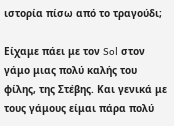ιστορία πίσω από το τραγούδι;

Είχαμε πάει με τον Sol στον γάμο μιας πολύ καλής του φίλης, της Στέβης. Και γενικά με τους γάμους είμαι πάρα πολύ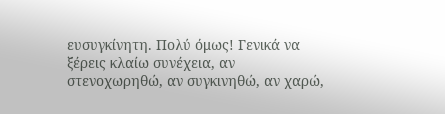ευσυγκίνητη. Πολύ όμως! Γενικά να ξέρεις κλαίω συνέχεια, αν στενοχωρηθώ, αν συγκινηθώ, αν χαρώ,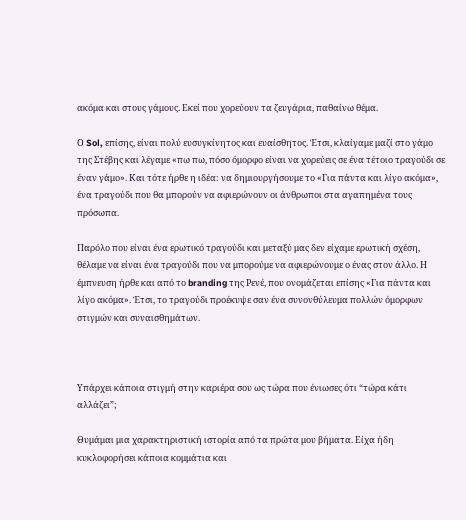ακόμα και στους γάμους. Εκεί που χορεύουν τα ζευγάρια, παθαίνω θέμα.

Ο Sol, επίσης, είναι πολύ ευσυγκίνητος και ευαίσθητος. Έτσι, κλαίγαμε μαζί στο γάμο της Στέβης και λέγαμε «πω πω, πόσο όμορφο είναι να χορεύεις σε ένα τέτοιο τραγούδι σε έναν γάμο». Και τότε ήρθε η ιδέα: να δημιουργήσουμε το «Για πάντα και λίγο ακόμα», ένα τραγούδι που θα μπορούν να αφιερώνουν οι άνθρωποι στα αγαπημένα τους πρόσωπα.

Παρόλο που είναι ένα ερωτικό τραγούδι και μεταξύ μας δεν είχαμε ερωτική σχέση, θέλαμε να είναι ένα τραγούδι που να μπορούμε να αφιερώνουμε ο ένας στον άλλο. Η έμπνευση ήρθε και από το branding της Ρενέ, που ονομάζεται επίσης «Για πάντα και λίγο ακόμα». Έτσι, το τραγούδι προέκυψε σαν ένα συνονθύλευμα πολλών όμορφων στιγμών και συναισθημάτων.



Υπάρχει κάποια στιγμή στην καριέρα σου ως τώρα που ένιωσες ότι “τώρα κάτι αλλάζει”;

Θυμάμαι μια χαρακτηριστική ιστορία από τα πρώτα μου βήματα. Είχα ήδη κυκλοφορήσει κάποια κομμάτια και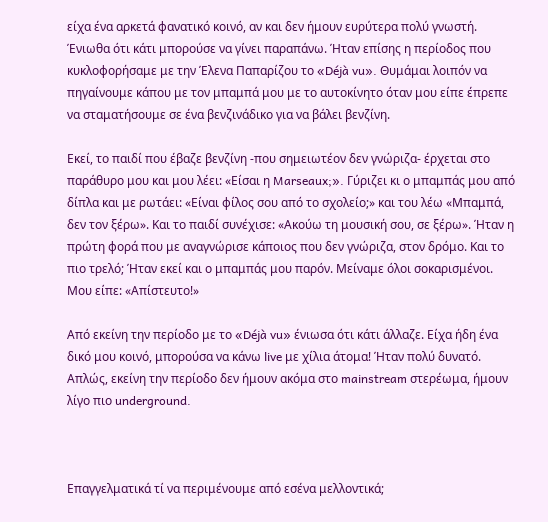είχα ένα αρκετά φανατικό κοινό, αν και δεν ήμουν ευρύτερα πολύ γνωστή. Ένιωθα ότι κάτι μπορούσε να γίνει παραπάνω. Ήταν επίσης η περίοδος που κυκλοφορήσαμε με την Έλενα Παπαρίζου το «Déjà vu». Θυμάμαι λοιπόν να πηγαίνουμε κάπου με τον μπαμπά μου με το αυτοκίνητο όταν μου είπε έπρεπε να σταματήσουμε σε ένα βενζινάδικο για να βάλει βενζίνη.

Εκεί, το παιδί που έβαζε βενζίνη -που σημειωτέον δεν γνώριζα- έρχεται στο παράθυρο μου και μου λέει: «Είσαι η Marseaux;». Γύριζει κι ο μπαμπάς μου από δίπλα και με ρωτάει: «Είναι φίλος σου από το σχολείο;» και του λέω «Μπαμπά, δεν τον ξέρω». Και το παιδί συνέχισε: «Ακούω τη μουσική σου, σε ξέρω». Ήταν η πρώτη φορά που με αναγνώρισε κάποιος που δεν γνώριζα, στον δρόμο. Και το πιο τρελό; Ήταν εκεί και ο μπαμπάς μου παρόν. Μείναμε όλοι σοκαρισμένοι. Μου είπε: «Απίστευτο!»

Από εκείνη την περίοδο με το «Déjà vu» ένιωσα ότι κάτι άλλαζε. Είχα ήδη ένα δικό μου κοινό, μπορούσα να κάνω live με χίλια άτομα! Ήταν πολύ δυνατό. Απλώς, εκείνη την περίοδο δεν ήμουν ακόμα στο mainstream στερέωμα, ήμουν λίγο πιο underground.



Επαγγελματικά τί να περιμένουμε από εσένα μελλοντικά;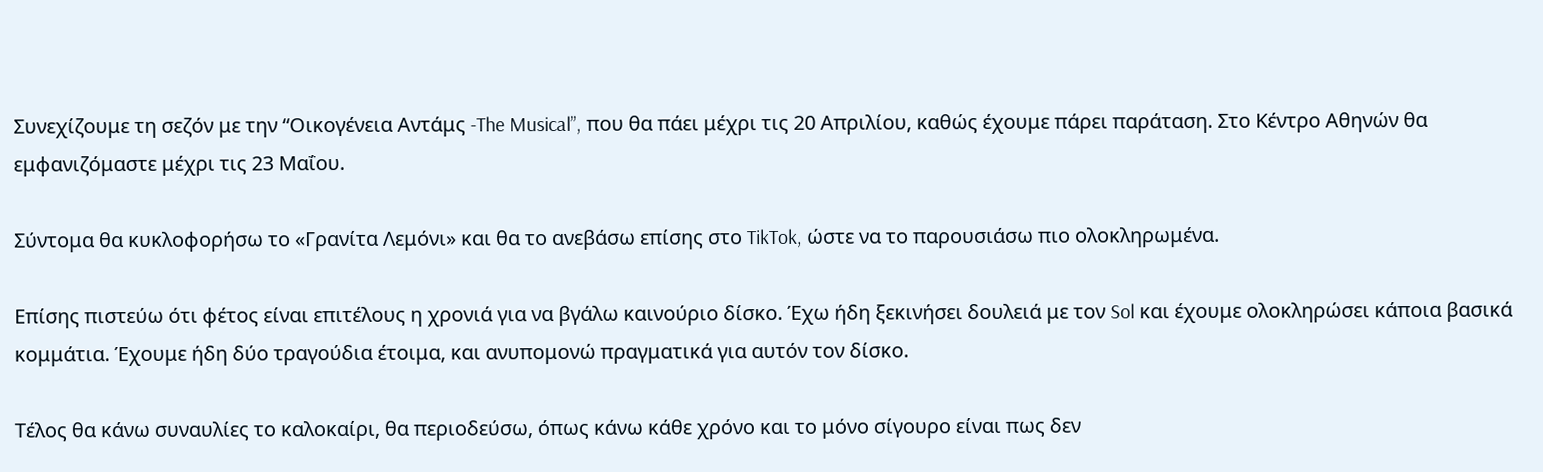Συνεχίζουμε τη σεζόν με την “Οικογένεια Αντάμς -The Musical”, που θα πάει μέχρι τις 20 Απριλίου, καθώς έχουμε πάρει παράταση. Στο Κέντρο Αθηνών θα εμφανιζόμαστε μέχρι τις 23 Μαΐου.

Σύντομα θα κυκλοφορήσω το «Γρανίτα Λεμόνι» και θα το ανεβάσω επίσης στο TikTok, ώστε να το παρουσιάσω πιο ολοκληρωμένα.

Επίσης πιστεύω ότι φέτος είναι επιτέλους η χρονιά για να βγάλω καινούριο δίσκο. Έχω ήδη ξεκινήσει δουλειά με τον Sol και έχουμε ολοκληρώσει κάποια βασικά κομμάτια. Έχουμε ήδη δύο τραγούδια έτοιμα, και ανυπομονώ πραγματικά για αυτόν τον δίσκο.

Τέλος θα κάνω συναυλίες το καλοκαίρι, θα περιοδεύσω, όπως κάνω κάθε χρόνο και το μόνο σίγουρο είναι πως δεν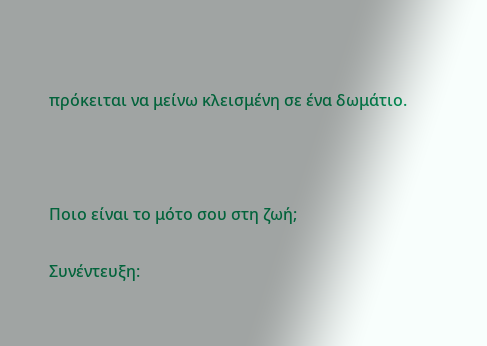πρόκειται να μείνω κλεισμένη σε ένα δωμάτιο.



Ποιο είναι το μότο σου στη ζωή;

Συνέντευξη: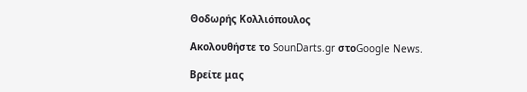Θοδωρής Κολλιόπουλος

Ακολουθήστε το SounDarts.gr στοGoogle News.

Βρείτε μας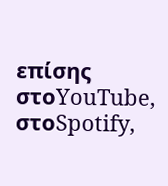επίσης στοYouTube, στοSpotify,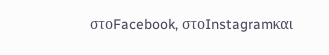στοFacebook, στοInstagramκαι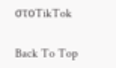στοTikTok

Back To Top